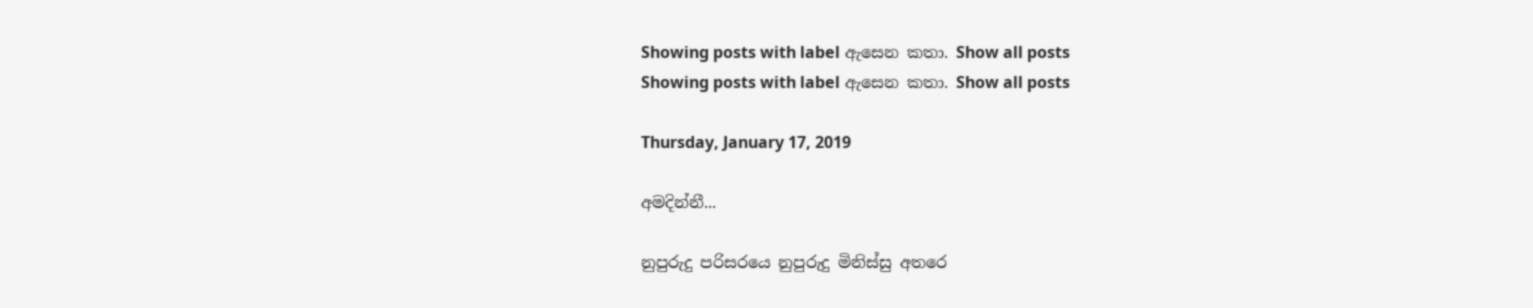Showing posts with label ඇසෙන කතා. Show all posts
Showing posts with label ඇසෙන කතා. Show all posts

Thursday, January 17, 2019

අමදින්නී...

නුපුරුදු පරිසරයෙ නුපුරුදු මිනිස්සු අතරෙ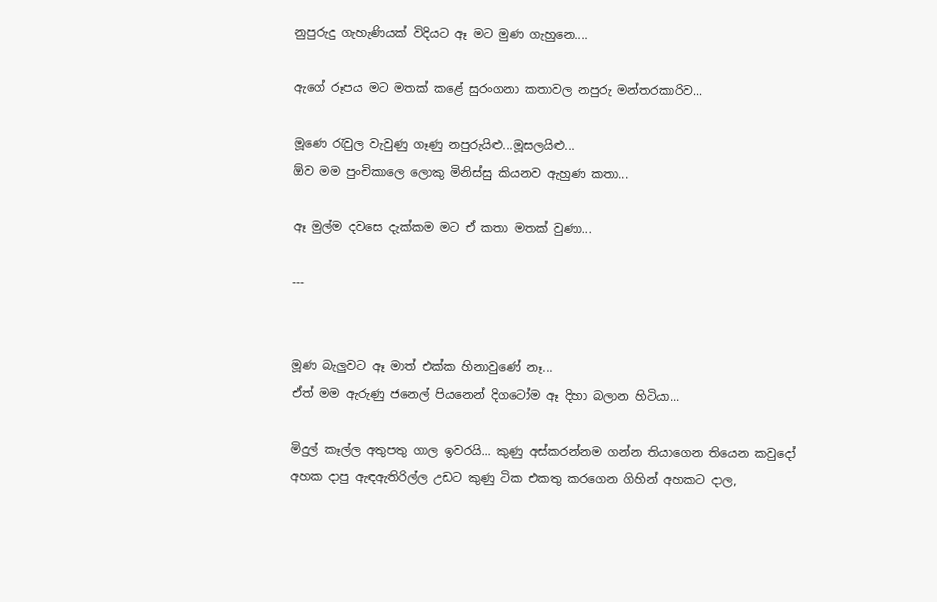නුපුරුදු ගැහැණියක් විදියට ඈ මට මුණ ගැහුනෙ....

ඇගේ රූපය මට මතක් කළේ සුරංගනා කතාවල නපුරු මන්තරකාරිව...

මූණෙ රැවුල වැවුණු ගෑණු නපුරුයිළු...මූසලයිළු...
ඕව මම පුංචිකාලෙ ලොකු මිනිස්සු කියනව ඇහුණ කතා...

ඈ මුල්ම දවසෙ දැක්කම මට ඒ කතා මතක් වුණා...

---


මූණ බැලුවට ඈ මාත් එක්ක හිනාවුණේ නෑ...
ඒත් මම ඇරුණු ජනෙල් පියනෙන් දිගටෝම ඈ දිහා බලාන හිටියා...

මිදුල් කෑල්ල අතුපතු ගාල ඉවරයි... කුණු අස්කරන්නම ගන්න තියාගෙන තියෙන කවුදෝ අහක දාපු ඇඳඇතිරිල්ල උඩට කුණු ටික එකතු කරගෙන ගිහින් අහකට දාල,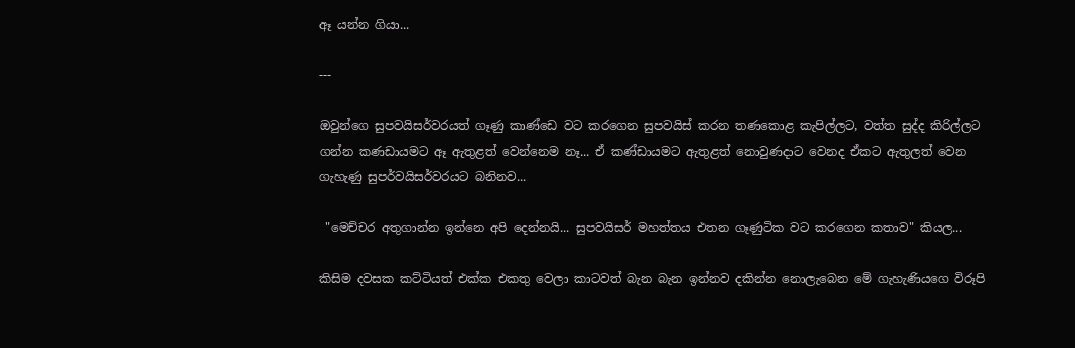ඈ යන්න ගියා...

---

ඔවුන්ගෙ සුපවයිසර්වරයත් ගෑණු කාණ්ඩෙ වට කරගෙන සුපවයිස් කරන තණකොළ කැපිල්ලට, වත්ත සුද්ද කිරිල්ලට ගන්න කණඩායමට ඈ ඇතුළත් වෙන්නෙම නෑ... ඒ කණ්ඩායමට ඇතුළත් නොවුණදාට වෙනද ඒකට ඇතුලත් වෙන ගැහැණු සුපර්වයිසර්වරයට බනිනව...

 "මෙච්චර අතුගාන්න ඉන්නෙ අපි දෙන්නයි... සුපවයිසර් මහත්තය එතන ගෑණුටික වට කරගෙන කතාව" කියල...

කිසිම දවසක කට්ටියත් එක්ක එකතු වෙලා කාටවත් බැන බැන ඉන්නව දකින්න නොලැබෙන මේ ගැහැණියගෙ විරූපි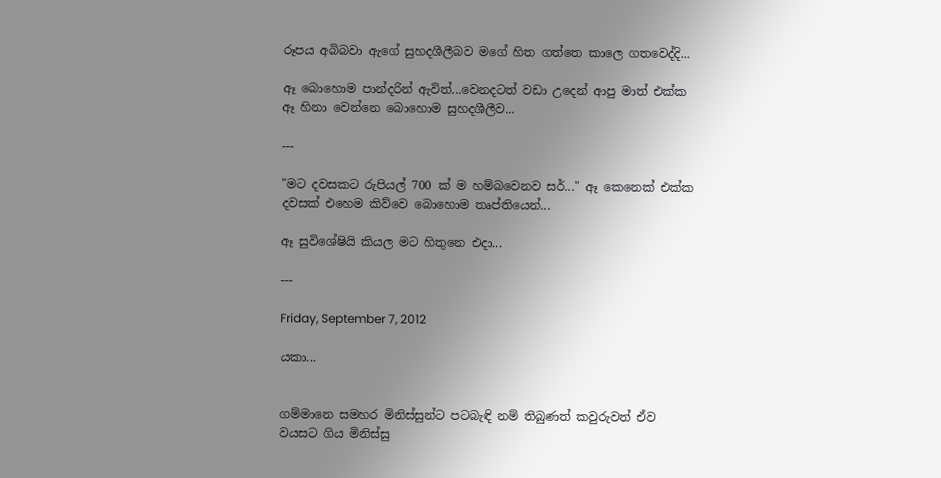රූපය අබිබවා ඇගේ සුහදශීලීබව මගේ හිත ගත්තෙ කාලෙ ගතවෙද්දි...

ඈ බොහොම පාන්දරින් ඇවිත්...වෙනදටත් වඩා උදෙන් ආපු මාත් එක්ක ඈ හිනා වෙන්නෙ බොහොම සුහදශීලීව...

---

"මට දවසකට රුපියල් 700 ක් ම හම්බවෙනව සර්..." ඈ කෙනෙක් එක්ක දවසක් එහෙම කිව්වෙ බොහොම තෘප්තියෙන්...

ඈ සුවිශේෂියි කියල මට හිතුනෙ එදා...

---

Friday, September 7, 2012

යකා...


ගම්මානෙ සමහර මිනිස්සුන්ට පටබැඳි නම් තිබුණත් කවුරුවත් ඒව වයසට ගිය මිනිස්සු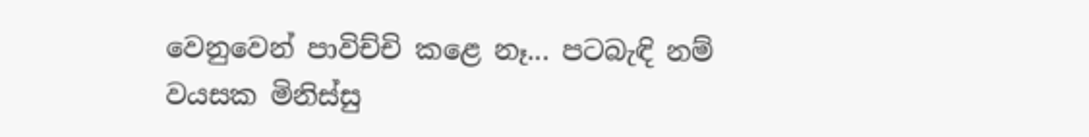වෙනුවෙන් පාවිච්චි කළෙ නෑ... පටබැඳි නම් වයසක මිනිස්සු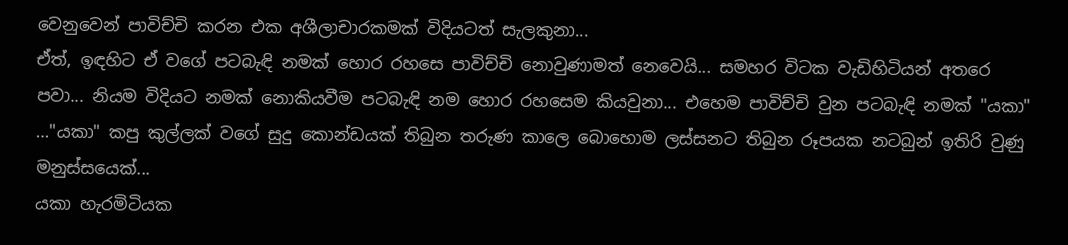වෙනුවෙන් පාවිච්චි කරන එක අශීලාචාරකමක් විදියටත් සැලකුනා...
ඒත්, ඉඳහිට ඒ වගේ පටබැඳි නමක් හොර රහසෙ පාවිච්චි නොවුණාමත් නෙවෙයි... සමහර විටක වැඩිහිටියන් අතරෙ පවා... නියම විදියට නමක් නොකියවීම පටබැඳි නම හොර රහසෙම කියවුනා... එහෙම පාවිච්චි වුන පටබැඳි නමක් "යකා" …"යකා" කපු කුල්ලක් වගේ සුදු කොන්ඩයක් තිබුන තරුණ කාලෙ බොහොම ලස්සනට තිබුන රූපයක නටබුන් ඉතිරි වුණු මනුස්සයෙක්...
යකා හැරමිටියක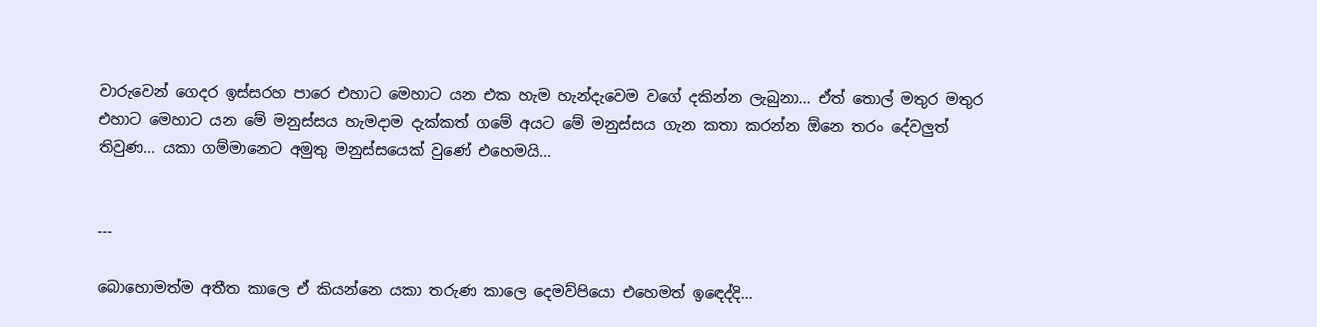වාරුවෙන් ගෙදර ඉස්සරහ පාරෙ එහාට මෙහාට යන එක හැම හැන්දැවෙම වගේ දකින්න ලැබුනා... ඒත් තොල් මතුර මතුර එහාට මෙහාට යන මේ මනුස්සය හැමදාම දැක්කත් ගමේ අයට මේ මනුස්සය ගැන කතා කරන්න ඕනෙ තරං දේවලුත් තිවුණ... යකා ගම්මානෙට අමුතු මනුස්සයෙක් වුණේ එහෙමයි...


---

බොහොමත්ම අතීත කාලෙ ඒ කියන්නෙ යකා තරුණ කාලෙ දෙමව්පියො එහෙමත් ඉ‍ඳෙද්දි...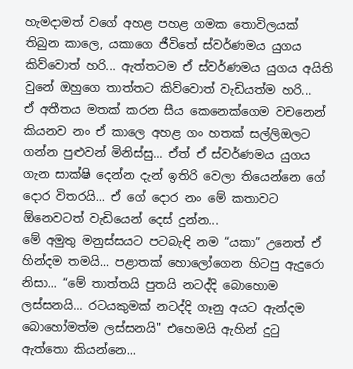හැමදාමත් වගේ අහළ පහළ ගමක තොවිලයක් තිබුන කාලෙ, යකාගෙ ජීවිතේ ස්වර්ණමය යුගය කිව්වොත් හරි... ඇත්තටම ඒ ස්වර්ණමය යුගය අයිති වුනේ ඔහුගෙ තාත්තට කිව්වොත් වැඩියත්ම හරි...
ඒ අතීතය මතක් කරන සීය කෙනෙක්ගෙම වචනෙන් කියනව නං ඒ කාලෙ අහළ ගං හතක් සල්ලිඔලට ගන්න පුළුවන් මිනිස්සු... ඒත් ඒ ස්වර්ණමය යුගය ගැන සාක්ෂි දෙන්න දැන් ඉතිරි වෙලා තියෙන්නෙ ගේ දොර විතරයි... ඒ ගේ දොර නං මේ කතාවට ඕනෙවටත් වැඩියෙන් දෙස් දුන්න...
මේ අමුතු මනුස්සයට පටබැඳි නම “යකා” උනෙත් ඒ හින්දම තමයි... පළාතක් හොලෝගෙන හිටපු ඇදුරො නිසා... “මේ තාත්තයි පුතයි නටද්දි බොහොම ලස්සනයි... රටයකුමක් නටද්දි ගෑනු අයට ඇන්දම බොහෝමත්ම ලස්සනයි" එහෙමයි ඇහින් දු‍ටු ඇත්තො කියන්නෙ...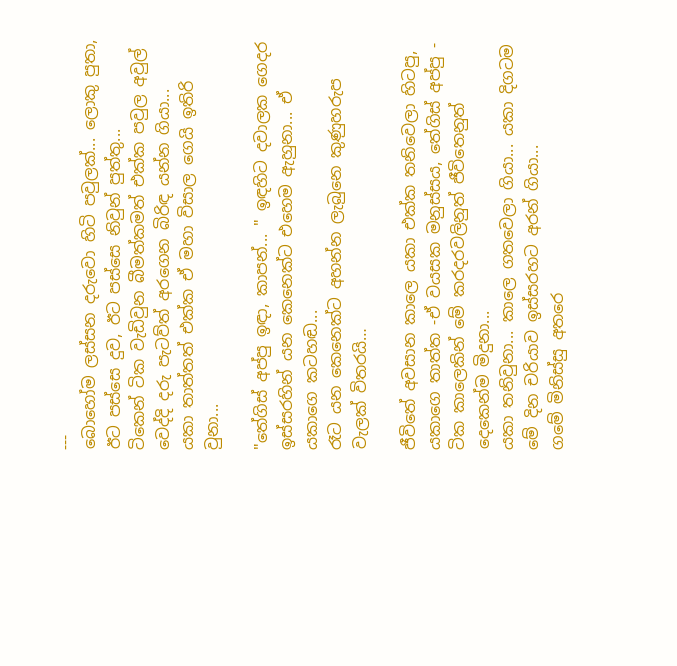---
බොහෝම ලස්සන දරුවො හිටි පවුලක්... ලොකු පුතා, ඊට පස්සෙ දුව, ඊට පස්සෙ නිවුන් පුත්තු...
ටිකෙන් ටික වැඩිවුන බීමත්කමත් එක්ක පවුල අවුල් වෙද්දි දරු පැටව්ත් අරගෙන බිරිඳ යන්න ගියා...
යකා තාත්තත් එක්ක ඒ මහා විසාල ගෙයි ඉතිරි වුනා...

"තේගිස් අප්පු ඉඳා, කාපන්... " ඉඳහිට දවාලක ගෙදර ඉස්සරහින් යන කෙනෙක්ට එහෙම ඇහුනා... ඒ යකාගෙ කටහඬ...
රෑට යන කෙනෙක්ට අහන්න ලැබුනෙ කුණුහරුප වැලක් විතරයි…

ජීවිතේ අවසාන කාලෙ යකා එක්ක තනිවෙලා හිටපු, යකාගෙ තාත්ත -ඒ වයසක මනුස්සය, තේගිස් අප්පු - ටික කාලෙකින් මේ කරදරවලිනුත් ජීවිතෙනුත් දෙකෙන්ම මිදුනා...
යකා තනිවුනා... කාලෙ ගතවෙලා ගියා... යකා දිගටම මේ දින චරියාව ඉස්සරහට අරන් ගියා...
ගමේ මිනිස්සු අතරෙ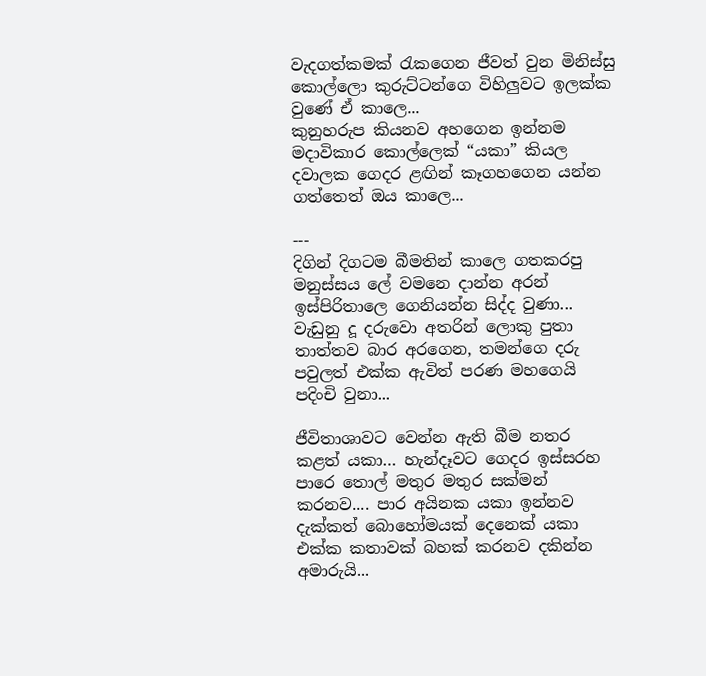වැදගත්කමක් ‍රැකගෙන ජීවත් වුන මිනිස්සු කොල්ලො කුරුට්ටන්ගෙ විහිලුවට ඉලක්ක වුණේ ඒ කාලෙ...
කුනුහරුප කියනව අහගෙන ඉන්නම මදාවිකාර කොල්ලෙක් “යකා” කියල දවාලක ගෙදර ළඟින් කෑගහගෙන යන්න ගත්තෙත් ඔය කාලෙ...

---
දිගින් දිගටම බීමතින් කාලෙ ගතකරපු මනුස්සය ලේ වමනෙ දාන්න අරන් ඉස්පිරිතාලෙ ගෙනියන්න සිද්ද වුණා... වැඩුනු දූ දරුවො අතරින් ලොකු පුතා තාත්තව බාර අරගෙන, තමන්ගෙ දරු පවුලත් එක්ක ඇවිත් පරණ මහගෙයි පදිංචි වුනා...

ජීවිතාශාවට වෙන්න ඇති බීම නතර කළත් යකා… හැන්දෑවට ගෙදර ඉස්සරහ පාරෙ තොල් මතුර මතුර සක්මන් කරනව.... පාර අයිනක යකා ඉන්නව දැක්කත් බොහෝමයක් දෙනෙක් යකා එක්ක කතාවක් බහක් කරනව දකින්න අමාරුයි...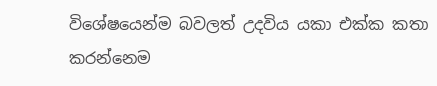විශේෂයෙන්ම බවලත් උදවිය යකා එක්ක කතා කරන්නෙම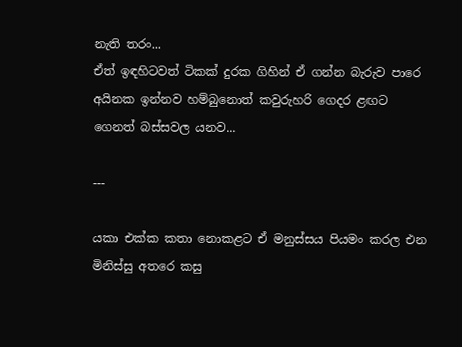නැති තරං...
ඒත් ඉඳහිටවත් ටිකක් දුරක ගිහින් ඒ ගන්න බැරුව පාරෙ අයිනක ඉන්නව හම්බුනොත් කවුරුහරි ගෙදර ළඟට ගෙනත් බස්සවල යනව...

---

යකා එක්ක කතා නොකළට ඒ මනුස්සය පියමං කරල එන මිනිස්සු අතරෙ කසු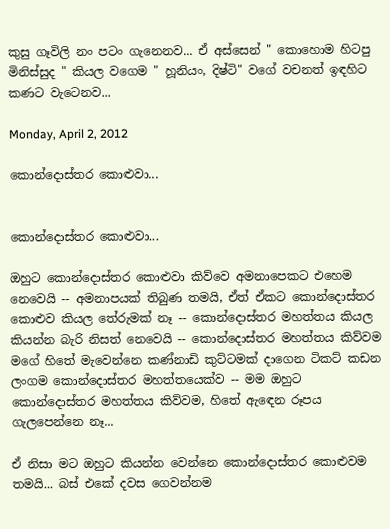කුසු ගෑවිලි නං පටං ගැනෙනව... ඒ අස්සෙන් " කොහොම හිටපු මිනිස්සුද " කියල වගෙම " හූනියං, දිෂ්ටි" වගේ වචනත් ඉඳහිට කණට වැටෙනව...

Monday, April 2, 2012

කොන්දොස්තර කොළුවා...


කොන්දොස්තර කොළුවා...

ඔහුට කොන්දොස්තර කොළුවා කිව්වෙ අමනාපෙකට එහෙම නෙවෙයි -- අමනාපයක් තිබුණ තමයි, ඒත් ඒකට කොන්දොස්තර කොළුව කියල තේරුමක් නෑ -- කොන්දොස්තර මහත්තය කියල කියන්න බැරි නිසත් නෙවෙයි -- කොන්දොස්තර මහත්තය කිව්වම මගේ හිතේ මැවෙන්නෙ කණ්නාඩි කුට්ටමක් දාගෙන ටිකට් කඩන ලංගම කොන්දොස්තර මහත්තයෙක්ව -- මම ඔහුට කොන්දොස්තර මහත්තය කිව්වම, හිතේ ඇ‍ඳෙන රූපය ගැලපෙන්නෙ නෑ...

ඒ නිසා මට ඔහුට කියන්න වෙන්නෙ කොන්දොස්තර කොළුවම තමයි... බස් එකේ දවස ගෙවන්නම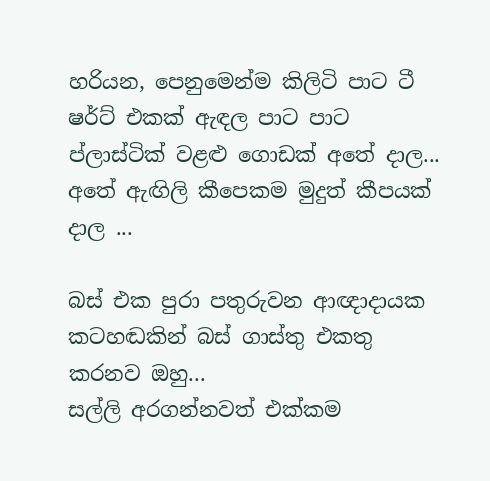හරියන, පෙනුමෙන්ම කිලිටි පාට ටී ෂර්ට් එකක් ඇඳල පාට පාට ප්ලාස්ටික් වළළු ගොඩක් අතේ දාල... අතේ ඇඟිලි කීපෙකම මුදුත් කීපයක් දාල ...

බස් එක පුරා පතුරුවන ආඥාදායක කටහඬකින් බස් ගාස්තු එකතු කරනව ඔහු...
සල්ලි අරගන්නවත් එක්කම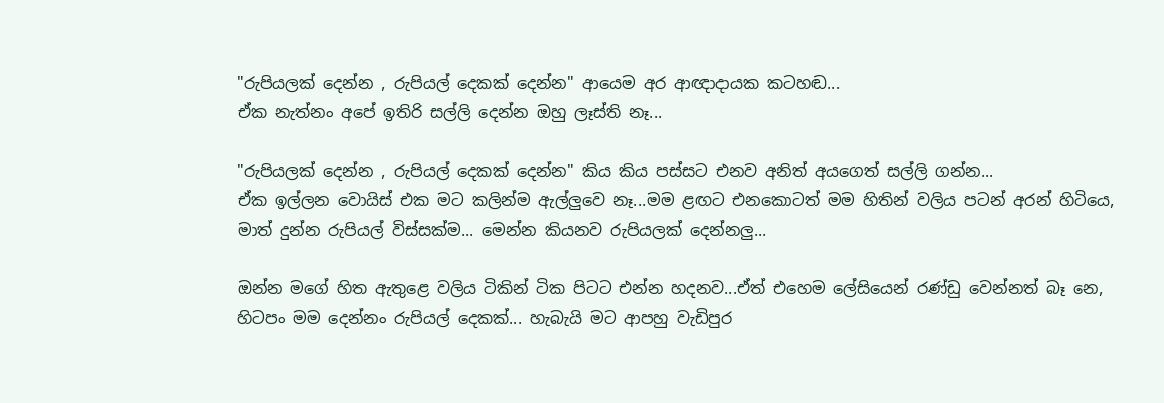"රුපියලක් දෙන්න , රුපියල් දෙකක් දෙන්න" ආයෙම අර ආඥාදායක කටහඬ...
ඒක නැත්නං අපේ ඉතිරි සල්ලි දෙන්න ඔහු ලෑස්ති නෑ...

"රුපියලක් දෙන්න , රුපියල් දෙකක් දෙන්න" කිය කිය පස්සට එනව අනිත් අයගෙත් සල්ලි ගන්න...
ඒක ඉල්ලන වොයිස් එක මට කලින්ම ඇල්ලුවෙ නෑ...මම ළඟට එනකොටත් මම හිතින් වලිය පටන් අරන් හිටියෙ,
මාත් දුන්න රුපියල් විස්සක්ම... මෙන්න කියනව රුපියලක් දෙන්නලු...

ඔන්න මගේ හිත ඇතුළෙ වලිය ටිකින් ටික පිටට එන්න හදනව...ඒත් එහෙම ලේසියෙන් රණ්ඩු වෙන්නත් බෑ නෙ,
හිටපං මම දෙන්නං රුපියල් දෙකක්... හැබැයි මට ආපහු වැඩිපුර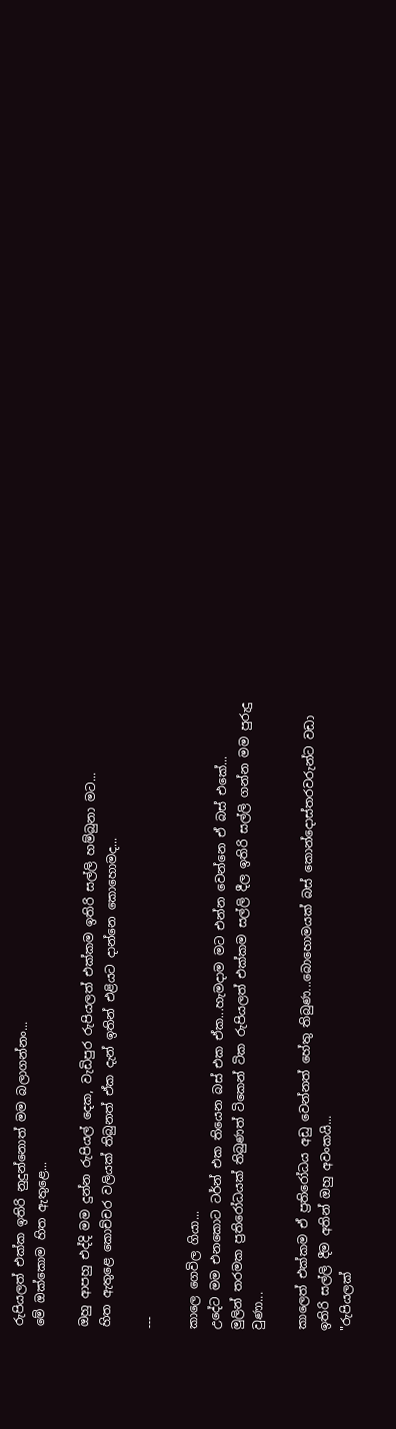රුපියලත් එක්ක ඉතිරි නුදුන්නොත් මම බලාගන්නං...
මේ ඔක්කොම හිත ඇතුළෙ...

ඔහු ආපහු එද්දි මම දුන්න රුපියල් දෙක, වැඩිපුර රුපියලත් එක්කම ඉතිරි සල්ලි හම්බුනා මට...
හිත ඇතුළෙ කොච්චර වලියක් තිබුනත් ඒක දැන් ඉතින් එළියට දාන්නෙ කොහොමද...

---

කාලෙ ගෙවිල ගියා...
උදේට මම එනකොට ටර්න් එක තියෙන බස් එක ඒක...හැමදාම මට එන්න වෙන්නෙ ඒ බස් එකේ...
මුලින් තරමක ප්‍රතිරෝධයක් තිබුණත් ටිකෙන් ටික රුපියලත් එක්කම සල්ලි දීල ඉතිරි සල්ලි ගන්න මම පුරුදු වුණා...

කාලෙත් එක්කම ඒ ප්‍රතිරෝධය අඩු වෙන්නත් හේතු තිබුණ...බොහොමයක් බස් කොන්දොස්තරවරුන්ට වඩා ඉතිරි සල්ලි දීම අතින් ඔහු අවංකයි...
"රුපියලක්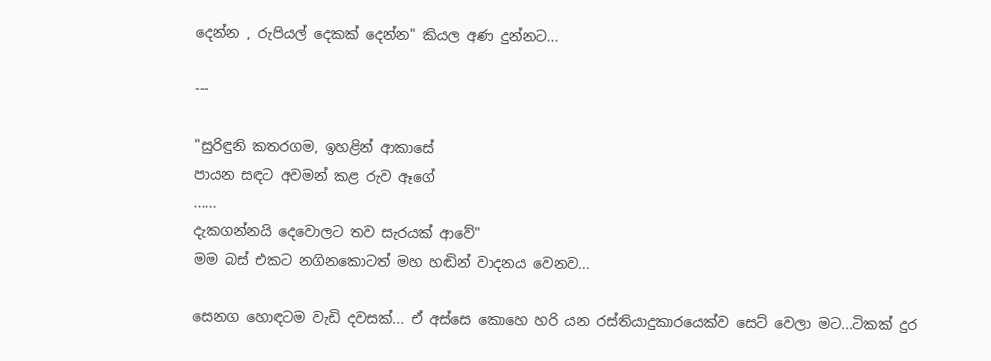දෙන්න , රුපියල් දෙකක් දෙන්න" කියල අණ දුන්නට...

---

"සුරිඳුනි කතරගම, ඉහළින් ආකාසේ
පායන සඳට අවමන් කළ රුව ඈගේ
......
දැකගන්නයි දෙවොලට තව සැරයක් ආවේ"
මම බස් එකට නගිනකොටත් මහ හඬින් වාදනය වෙනව...

සෙනග හොඳටම වැඩි දවසක්... ඒ අස්සෙ කොහෙ හරි යන රස්තියාදුකාරයෙක්ව සෙට් වෙලා මට...ටිකක් දුර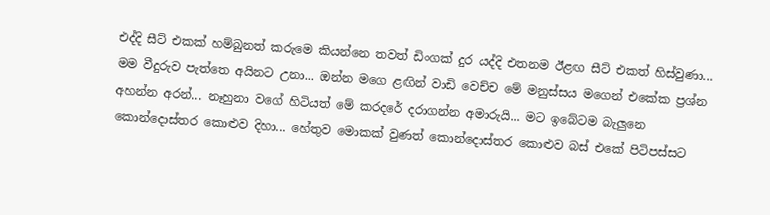එද්දි සීට් එකක් හම්බුනත් කරුමෙ කියන්නෙ තවත් ඩිංගක් දුර යද්දි එතනම ඊළඟ සීට් එකත් හිස්වුණා... මම වීදුරුව පැත්තෙ අයිනට උනා... ඔන්න මගෙ ළඟින් වාඩි වෙච්ච මේ මනුස්සය මගෙන් එකේක ප්‍රශ්න අහන්න අරන්... නෑහුනා වගේ හිටියත් මේ කරදරේ දරාගන්න අමාරුයි... මට ඉබේටම බැලුනෙ කොන්දොස්තර කොළුව දිහා... හේතුව මොකක් වුණත් කොන්දොස්තර කොළුව බස් එකේ පිටිපස්සට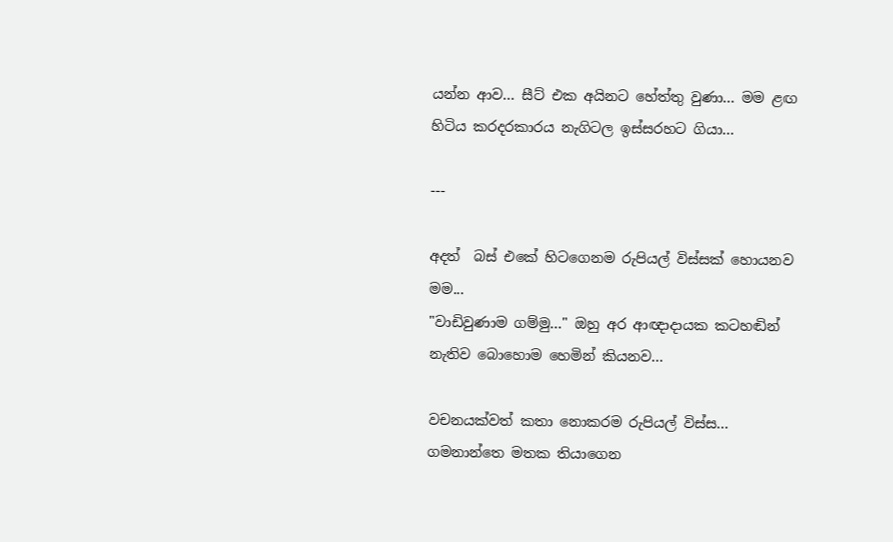යන්න ආව... සීට් එක අයිනට හේත්තු වුණා... මම ළඟ හිටිය කරදරකාරය නැගිටල ඉස්සරහට ගියා...

---

අදත්  බස් එකේ හිටගෙනම රුපියල් විස්සක් හොයනව මම...
"වාඩිවුණාම ගම්මු…" ඔහු අර ආඥාදායක කටහඬින් නැතිව බොහොම හෙමින් කියනව...

වචනයක්වත් කතා නොකරම රුපියල් විස්ස...
ගමනාන්තෙ මතක තියාගෙන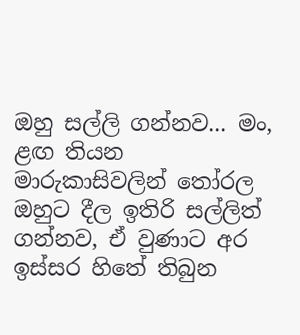ඔහු සල්ලි ගන්නව... මං, ළඟ තියන මාරුකාසිවලින් ‍තෝරල ඔහුට දීල ඉතිරි සල්ලිත් ගන්නව, ඒ වුණාට අර ඉස්සර හිතේ තිබුන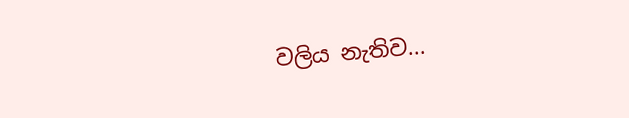වලිය නැතිව...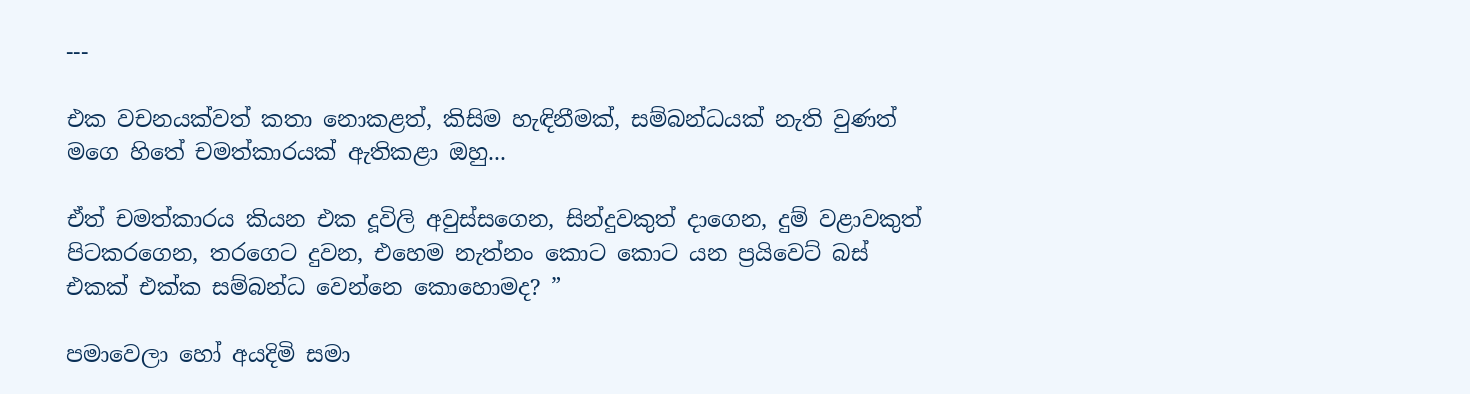---

එක වචනයක්වත් කතා නොකළත්, කිසිම හැඳිනීමක්, සම්බන්ධයක් නැති වුණත් මගෙ හිතේ චමත්කාරයක් ඇතිකළා ඔහු...

ඒත් චමත්කාරය කියන එක දූවිලි අවුස්සගෙන, සින්දුවකුත් දාගෙන, දුම් වළාවකුත් පිටකරගෙන, තරගෙට දුවන, එහෙම නැත්නං කොට කොට යන ප්‍රයිවෙට් බස් එකක් එක්ක සම්බන්ධ වෙන්නෙ කොහොමද? ”

පමාවෙලා හෝ අයදිමි සමා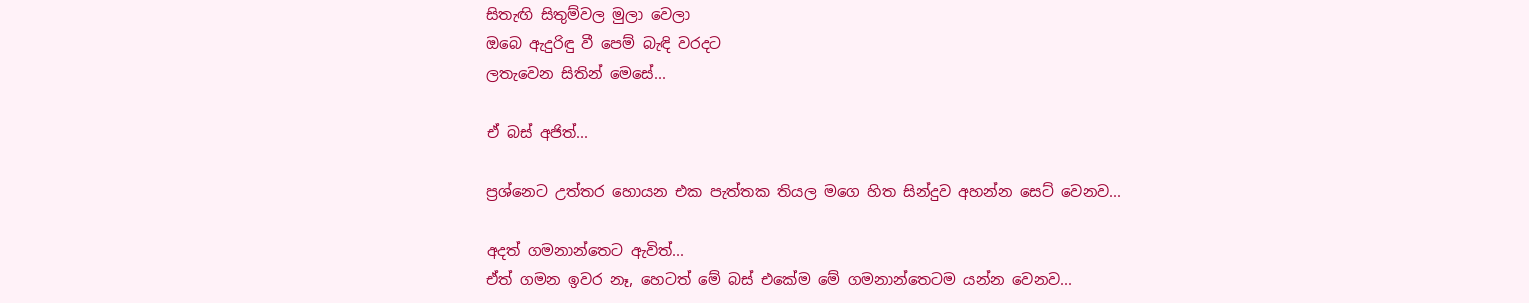සිතැඟි සිතුම්වල මුලා වෙලා
ඔබෙ ඇදුරිඳු වී පෙම් බැඳි වරදට
ලතැවෙන සිතින් මෙසේ...

ඒ බස් අජිත්...

ප්‍රශ්නෙට උත්තර හොයන එක පැත්තක තියල මගෙ හිත සින්දුව අහන්න සෙට් වෙනව...

අදත් ගමනාන්තෙට ඇවිත්...
ඒත් ගමන ඉවර නෑ, හෙටත් මේ බස් එකේම මේ ගමනාන්තෙටම යන්න වෙනව...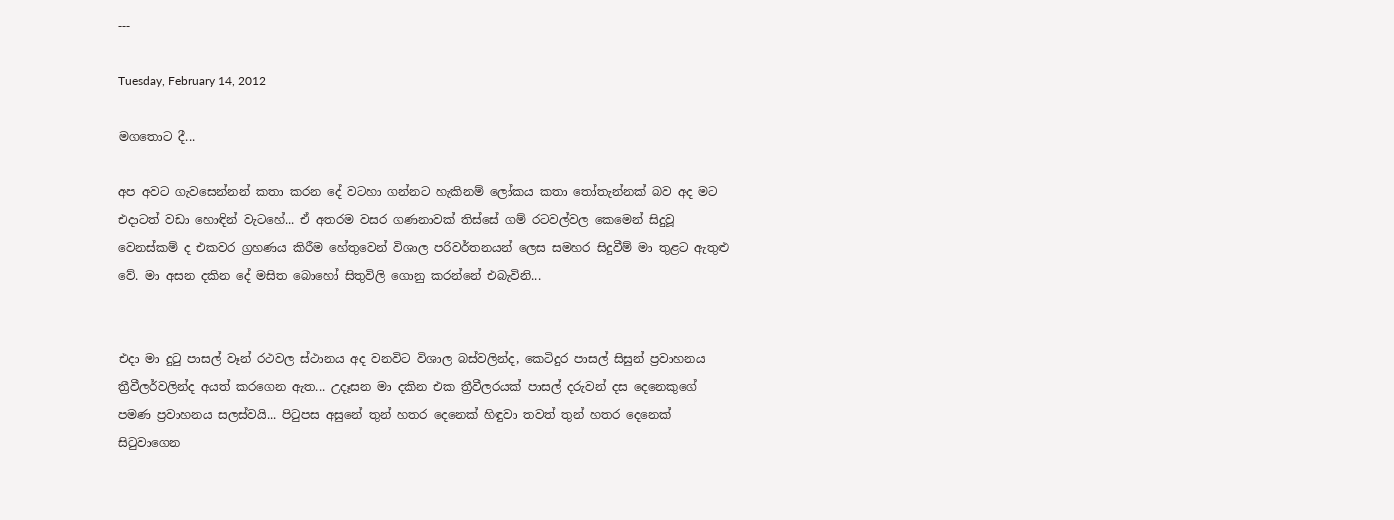---

Tuesday, February 14, 2012

මගතොට දී...

අප අවට ගැවසෙන්නන් කතා කරන දේ වටහා ගන්නට හැකිනම් ලෝකය කතා තෝතැන්නක් බව අද මට එදාටත් වඩා හොඳින් වැටහේ... ඒ අතරම වසර ගණනාවක් තිස්සේ ගම් රටවල්වල කෙමෙන් සිදුවූ වෙනස්කම් ද එකවර ග්‍රහණය කිරීම හේතුවෙන් විශාල පරිවර්තනයන් ලෙස සමහර සිදුවීම් මා තුළට ඇතුළු වේ. මා අසන දකින දේ මසිත බොහෝ සිතුවිලි ගොනු කරන්නේ එබැවිනි...


එදා මා දුටු පාසල් වෑන් රථවල ස්ථානය අද වනවිට විශාල බස්වලින්ද, කෙටිදුර පාසල් සිසුන් ප්‍රවාහනය ත්‍රීවීලර්වලින්ද අයත් කරගෙන ඇත... උදෑසන මා දකින එක ත්‍රීවීලරයක් පාසල් දරුවන් දස දෙනෙකුගේ පමණ ප්‍රවාහනය සලස්වයි... පිටුපස අසුනේ තුන් හතර දෙනෙක් හිඳුවා තවත් තුන් හතර දෙනෙක් සිටුවාගෙන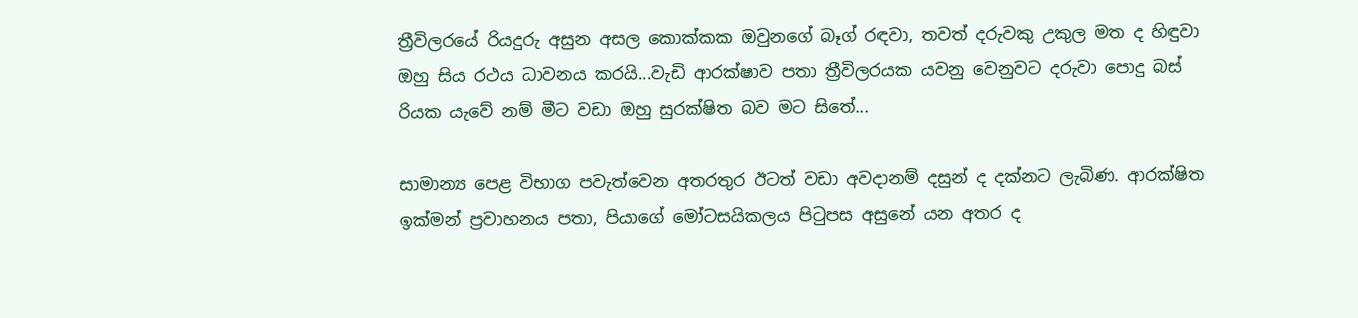ත්‍රීවිලරයේ රියදුරු අසුන අසල කොක්කක ඔවුනගේ බෑග් රඳවා, තවත් දරුවකු උකුල මත ද හිඳුවා ඔහු සිය රථය ධාවනය කරයි...වැඩි ආරක්ෂාව පතා ත්‍රීවිලරයක යවනු වෙනුවට දරුවා පොදු බස් රියක යැවේ නම් මීට වඩා ඔහු සුරක්ෂිත බව මට සිතේ...

සාමාන්‍ය පෙළ විභාග පවැත්වෙන අතරතුර ඊටත් වඩා අවදානම් දසුන් ද දක්නට ලැබිණ. ආරක්ෂිත ඉක්මන් ප්‍රවාහනය පතා, පියාගේ මෝටසයිකලය පිටුපස අසුනේ යන අතර ද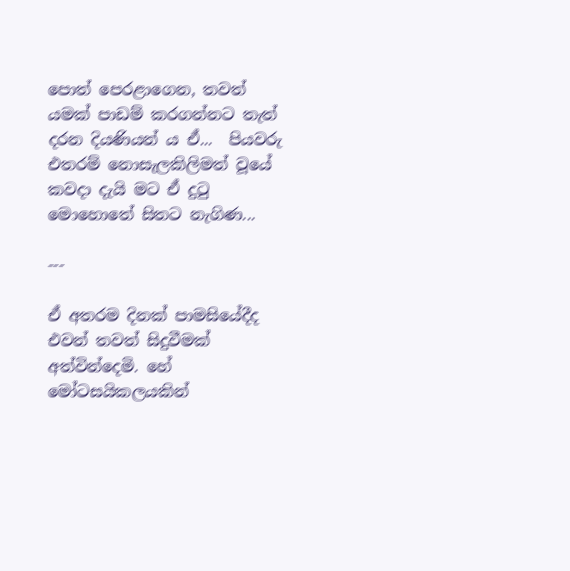පොත් පෙරළාගෙන, තවත් යමක් පාඩම් කරගන්නට තැත් දරන දියණියන් ය ඒ...  පියවරු එතරම් නොසැලකිලිමත් වූයේ කවදා දැයි මට ඒ දුටු මොහොතේ සිතට නැගිණ...

---

ඒ අතරම දිනක් පාමසියේදීද එවන් තවත් සිදුවීමක් අත්වින්දෙමි. හේ මෝටසයිකලයකින්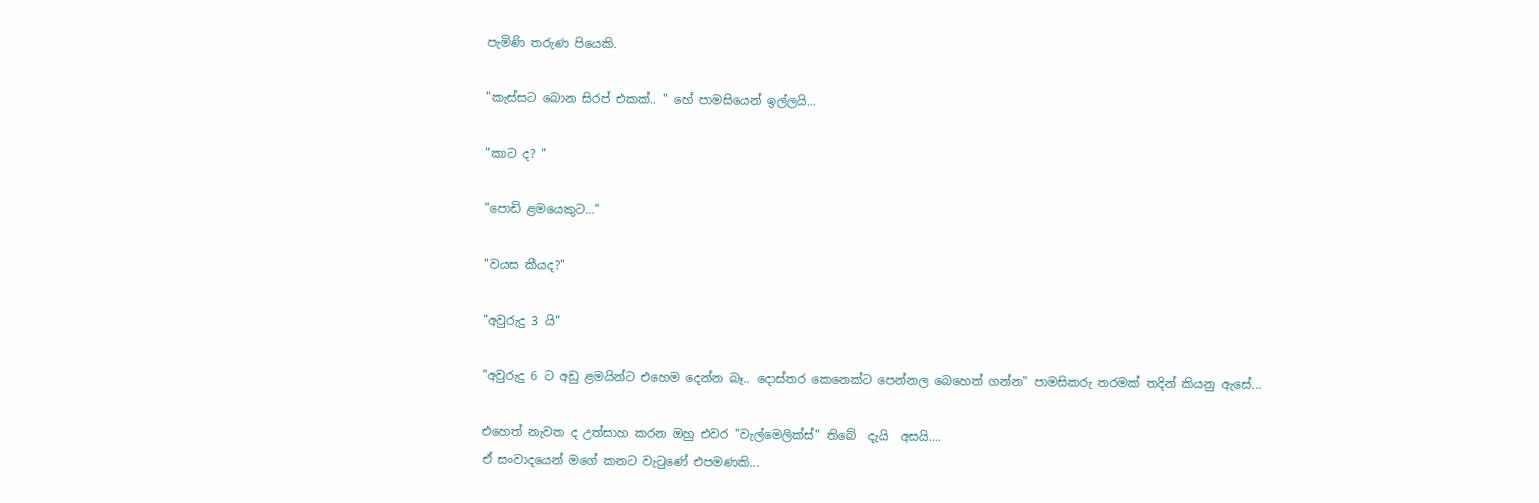පැමිණි තරුණ පියෙකි.

"කැස්සට බොන සිරප් එකක්.. " හේ පාමසියෙන් ඉල්ලයි...

"කාට ද? "

"පොඩි ළමයෙකුට..."

"වයස කීයද?"

"අවුරුදු 3 යි"

"අවුරුදු 6 ට අඩු ළමයින්ට එහෙම දෙන්න බෑ.. දොස්තර කෙනෙක්ට පෙන්නල බෙහෙත් ගන්න" පාමසිකරු තරමක් තදින් කියනු ඇසේ...

එහෙත් නැවත ද උත්සාහ කරන ඔහු එවර "වැල්මෙලික්ස්" තිබේ  දැයි  අසයි....
ඒ සංවාදයෙන් මගේ කනට වැටුණේ එපමණකි...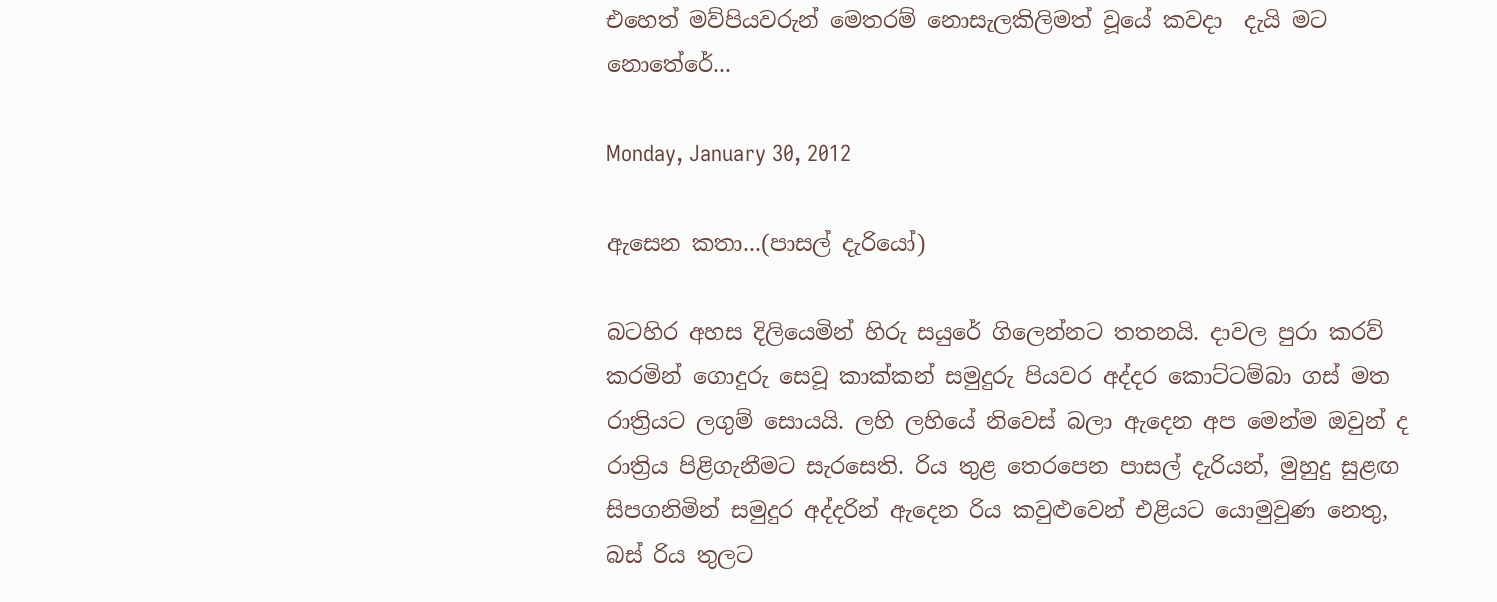එහෙත් මව්පියවරුන් මෙතරම් නොසැලකිලිමත් වූයේ කවදා  දැයි මට නොතේරේ...

Monday, January 30, 2012

ඇසෙන කතා...(පාසල් දැරියෝ)

බටහිර අහස දිලියෙමින් හිරු සයුරේ ගිලෙන්නට තතනයි. දාවල පුරා කරව් කරමින් ගොදුරු සෙවූ කාක්කන් සමුදුරු පියවර අද්දර කොට්ටම්බා ගස් මත රාත්‍රියට ලගුම් සොයයි. ලහි ලහියේ නිවෙස් බලා ඇදෙන අප මෙන්ම ඔවුන් ද රාත්‍රිය පිළිගැනීමට සැරසෙති. රිය තුළ තෙරපෙන පාසල් දැරියන්, මුහුදු සුළඟ සිපගනිමින් සමුදුර අද්දරින් ඇදෙන රිය කවුළුවෙන් එළියට යොමුවුණ නෙතු, බස් රිය තුලට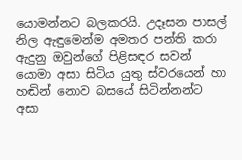යොමන්නට බලකරයි. උදෑසන පාසල් නිල ඇඳුමෙන්ම අමතර පන්ති කරා ඇදුනු ඔවුන්ගේ පිළිසඳර සවන් යොමා අසා සිටිය යුතු ස්වරයෙන් හා හඬින් නොව බසයේ සිටින්නන්ට අසා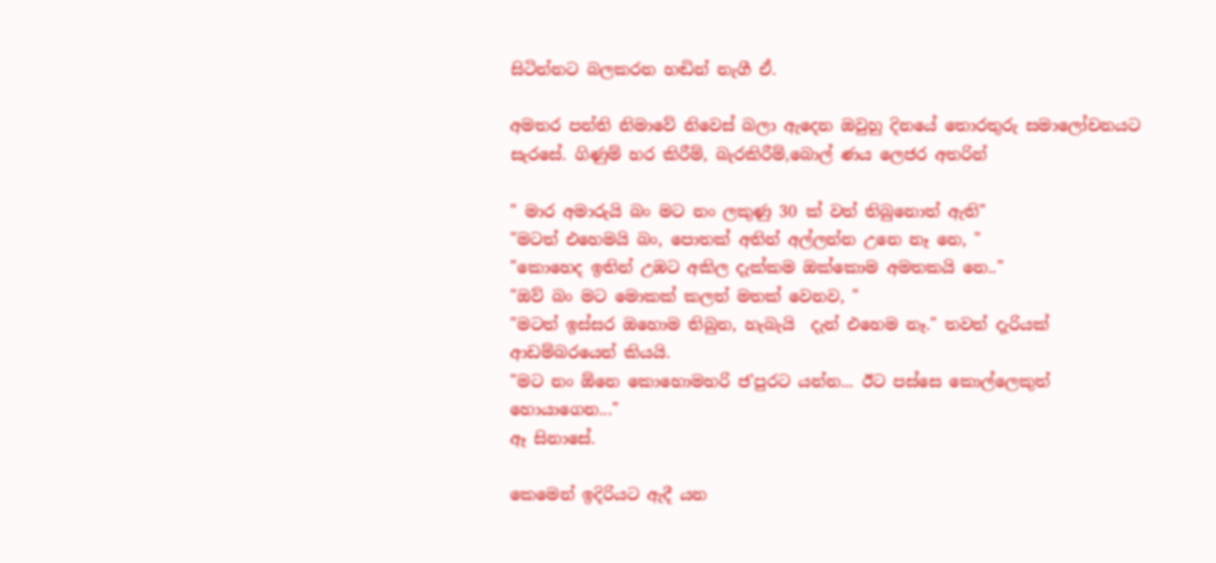සිටින්නට බලකරන හඬින් නැගී ඒ.

අමතර පන්ති නිමාවේ නිවෙස් බලා ඇදෙන ඔවුහු දිනයේ තොරතුරු සමාලෝචනයට සැරසේ. ගිණුම් හර කිරීම්, බැරකිරීම්,බොල් ණය ලෙජර අතරින්

" මාර අමාරුයි බං මට නං ලකුණු 30 ක් වත් තිබුනොත් ඇති"
"මටත් එහෙමයි බං, පොතක් අතින් අල්ලන්න උනෙ නෑ නෙ, "
"කොහෙද ඉතින් උඹට අකිල දැක්කම ඔක්කොම අමතකයි නෙ.."
"ඔව් බං මට මොකක් කලත් මතක් වෙනව, "
"මටත් ඉස්සර ඔහොම තිබුන, හැබැයි  දැන් එහෙම නෑ." තවත් දැරියක් ආඩම්බරයෙන් කියයි.
"මට නං ඕනෙ කොහොමහරි ජ'පුරට යන්න... ඊට පස්සෙ කොල්ලෙකුත් හොයාගෙන..."
ඈ සිනාසේ.

කෙමෙන් ඉදිරියට ඇදී යන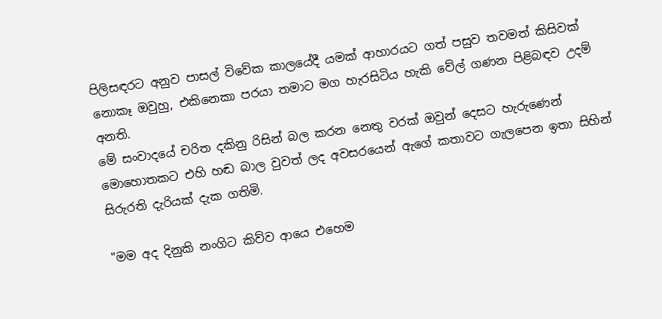පිලිසඳරට අනුව පාසල් විවේක කාලයේදී යමක් ආහාරයට ගත් පසුව තවමත් කිසිවක් නොකෑ ඔවුහු, එකිනෙකා පරයා තමාට මග හැරසිටිය හැකි වේල් ගණන පිළිබඳව උදම් අනති.
මේ සංවාදයේ චරිත දකිනු රිසින් බල කරන නෙතු වරක් ඔවුන් දෙසට හැරුණෙන් මොහොතකට එහි හඬ බාල වුවත් ලද අවසරයෙන් ඇගේ කතාවට ගැලපෙන ඉතා සිහින් සිරුරති දැරියක් දැක ගතිමි.

"මම අද දිනුකි නංගිට කිව්ව ආයෙ එහෙම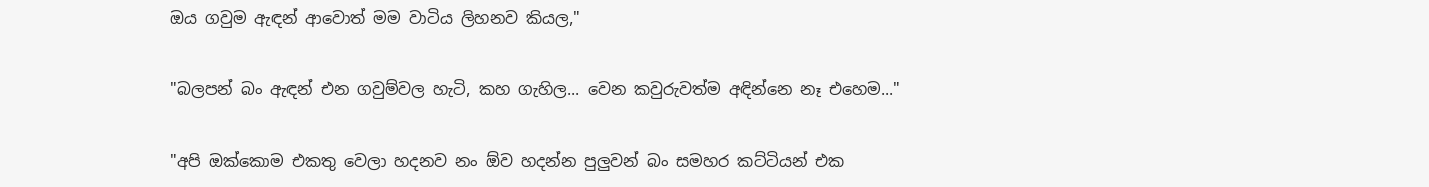ඔය ගවුම ඇඳන් ආවොත් මම වාටිය ලිහනව කියල,"

"බලපන් බං ඇඳන් එන ගවුම්වල හැටි, කහ ගැහිල... වෙන කවුරුවත්ම අඳින්නෙ නෑ එහෙම..."

"අපි ඔක්කොම එකතු වෙලා හදනව නං ඕව හදන්න පුලුවන් බං සමහර කට්ටියන් එක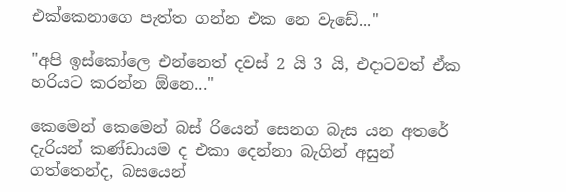එක්කෙනාගෙ පැත්ත ගන්න එක නෙ වැඩේ..."

"අපි ඉස්කෝලෙ එන්නෙත් දවස් 2 යි 3 යි, එදාටවත් ඒක හරියට කරන්න ඕනෙ..."

කෙමෙන් කෙමෙන් බස් රියෙන් සෙනග බැස යන අතරේ දැරියන් කණ්ඩායම ද එකා දෙන්නා බැගින් අසුන් ගත්තෙන්ද, බසයෙන්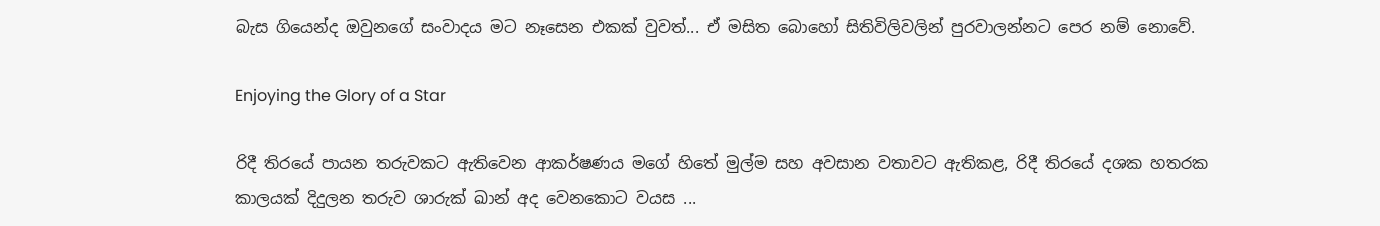බැස ගියෙන්ද ඔවුනගේ සංවාදය මට නෑසෙන එකක් වුවත්... ඒ මසිත බොහෝ සිතිවිලිවලින් පුරවාලන්නට පෙර නම් නොවේ.

Enjoying the Glory of a Star

රිදී තිරයේ පායන තරුවකට ඇතිවෙන ආකර්ෂණය මගේ හිතේ මුල්ම සහ අවසාන වතාවට ඇතිකළ, රිදී තිරයේ දශක හතරක කාලයක් දිදුලන තරුව ශාරුක් ඛාන් අද වෙනකොට වයස ...